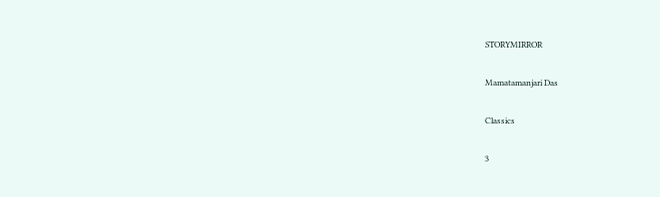STORYMIRROR

Mamatamanjari Das

Classics

3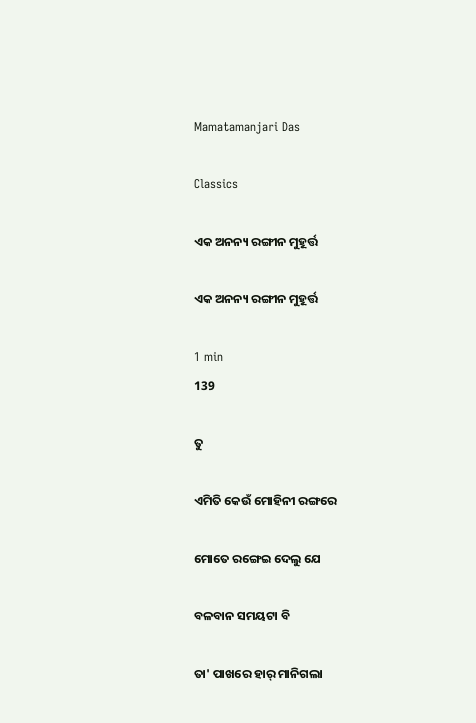Mamatamanjari Das

Classics

ଏକ ଅନନ୍ୟ ରଙ୍ଗୀନ ମୁହୂର୍ତ୍ତ

ଏକ ଅନନ୍ୟ ରଙ୍ଗୀନ ମୁହୂର୍ତ୍ତ

1 min
139

ତୁ

ଏମିତି କେଉଁ ମୋହିନୀ ରଙ୍ଗରେ

ମୋତେ ରଙ୍ଗେଇ ଦେଲୁ ଯେ

ବଳବାନ ସମୟଟା ବି

ତା' ପାଖରେ ହାର୍ ମାନିଗଲା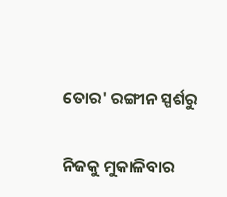ତୋର' ରଙ୍ଗୀନ ସ୍ପର୍ଶରୁ

ନିଜକୁ ମୁକାଳିବାର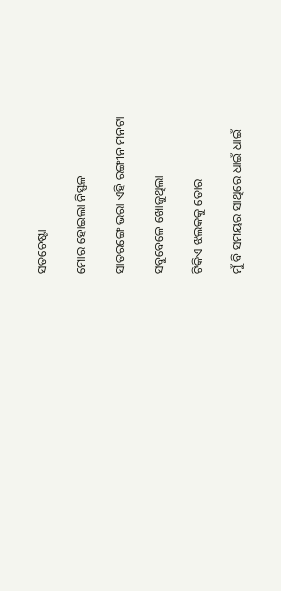ସତଚେଷ୍ଟା

ମୋର ହୋଇଲା ନିସ୍ଫଳ

ସାତରଙ୍ଗେ ଭରା ଏହି ରଙ୍ଗୀନ ମନଟା

ସବୁବେଳେ ଖୋଜୁଥିଲା

ଟିକିଏ ଝଲକକୁ ତୋର

ମୁଁ ବି ସମୟର ସାଥିରେ ଧାଇଁ ଧାଇଁ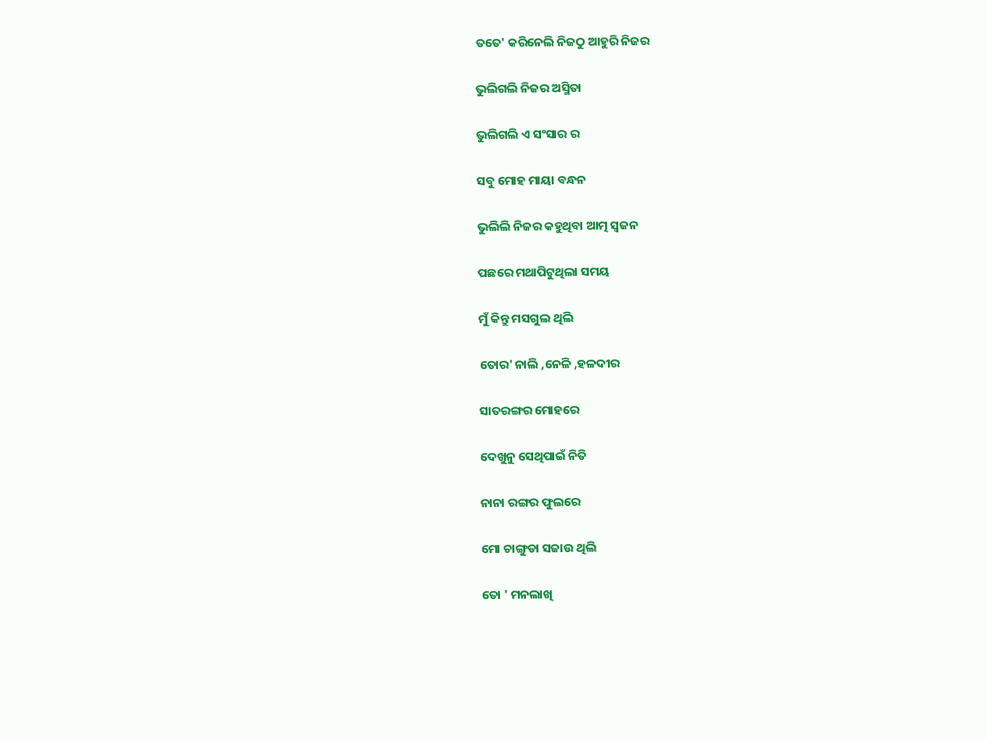ତତେ' କରିନେଲି ନିଜଠୁ ଆହୁରି ନିଜର

ଭୁଲିଗଲି ନିଜର ଅସ୍ମିତା

ଭୁଲିଗଲି ଏ ସଂସାର ର

ସବୁ ମୋହ ମାୟା ବନ୍ଧନ

ଭୁଲିଲି ନିଜର କହୁଥିବା ଆତ୍ମ ସ୍ୱଜନ

ପଛରେ ମଥାପିଟୁଥିଲା ସମୟ

ମୁଁ କିନ୍ତୁ ମସଗୁଲ ଥିଲି

ତୋର' ନାଲି ,ନେଳି ,ହଳଦୀର

ସାତରଙ୍ଗର ମୋହରେ

ଦେଖୁନୁ ସେଥିପାଇଁ ନିତି

ନାନା ରଙ୍ଗର ଫୁଲରେ

ମୋ ଚାଙ୍ଗୁଡା ସଜାଉ ଥିଲି

ତୋ ' ମନଲାଖି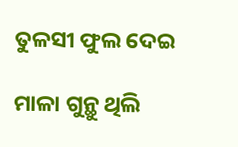ତୁଳସୀ ଫୁଲ ଦେଇ

ମାଳା ଗୁନ୍ଥୁ ଥିଲି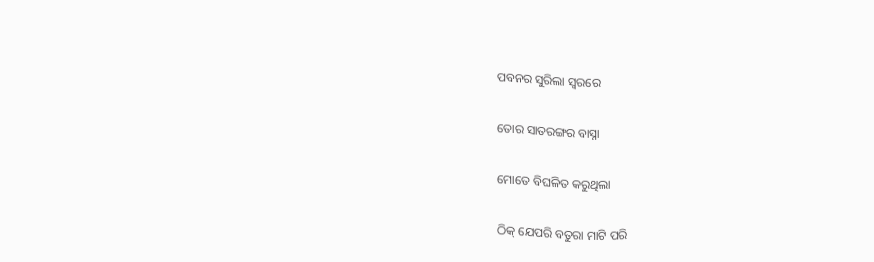ପବନର ସୁରିଲା ସ୍ୱରରେ

ତୋର ସାତରଙ୍ଗର ବାସ୍ନା

ମୋତେ ବିଘଳିତ କରୁଥିଲା

ଠିକ୍ ଯେପରି ବତୁରା ମାଟି ପରି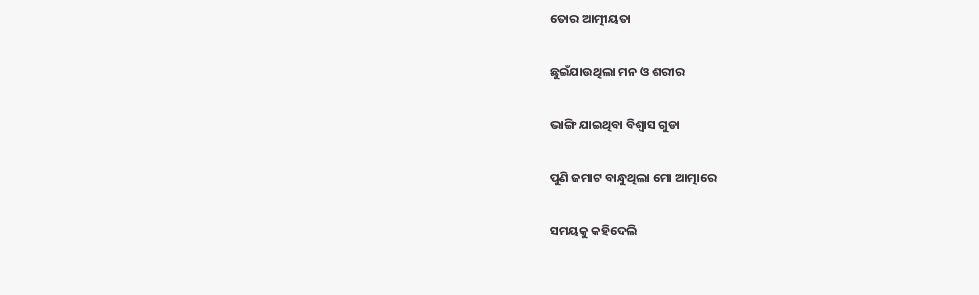ତୋର ଆତ୍ମୀୟତା

ଛୁଇଁଯାଉଥିଲା ମନ ଓ ଶରୀର

ଭାଙ୍ଗି ଯାଇଥିବା ବିଶ୍ୱାସ ଗୁଡା

ପୁଣି ଜମାଟ ବାନ୍ଧୁଥିଲା ମୋ ଆତ୍ମାରେ

ସମୟକୁ କହିଦେଲି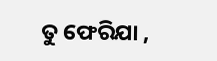ତୁ ଫେରିଯା ,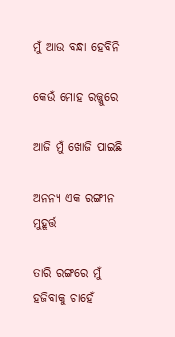ମୁଁ ଆଉ ବନ୍ଧା ହେବିନି

କେଉଁ ମୋହ ରଜ୍ଜୁରେ

ଆଜି ମୁଁ ଖୋଜି ପାଇଛି

ଅନନ୍ୟ ଏକ ରଙ୍ଗୀନ ମୁହୂର୍ତ୍ତ

ତାରି ରଙ୍ଗରେ ମୁଁ ହଜିବାକୁ ଚାହେଁ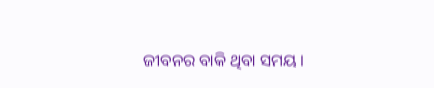ଜୀବନର ବାକି ଥିବା ସମୟ ।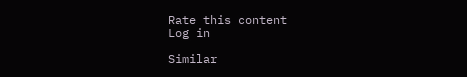Rate this content
Log in

Similar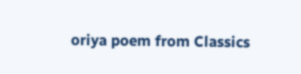oriya poem from Classics